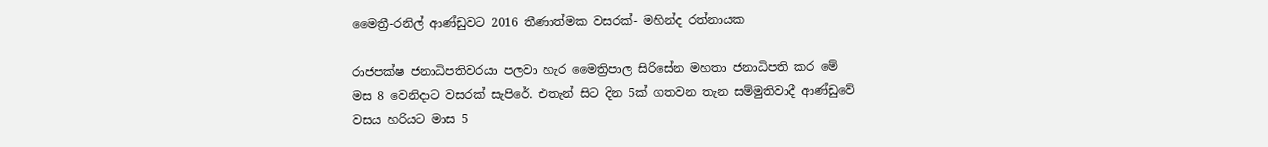මෛත්‍රී-රනිල් ආණ්ඩුවට 2016 තීණාත්මක වසරක්- මහින්ද රත්නායක

රාජපක්ෂ ජනාධිපතිවරයා පලවා හැර මෛත්‍රිපාල සිරිසේන මහතා ජනාධිපති කර මේ මස 8 වෙනිදාට වසරක් සැපිරේ. එතැන් සිට දින 5ක් ගතවන තැන සම්මුතිවාදී ආණ්ඩුවේ වසය හරියට මාස 5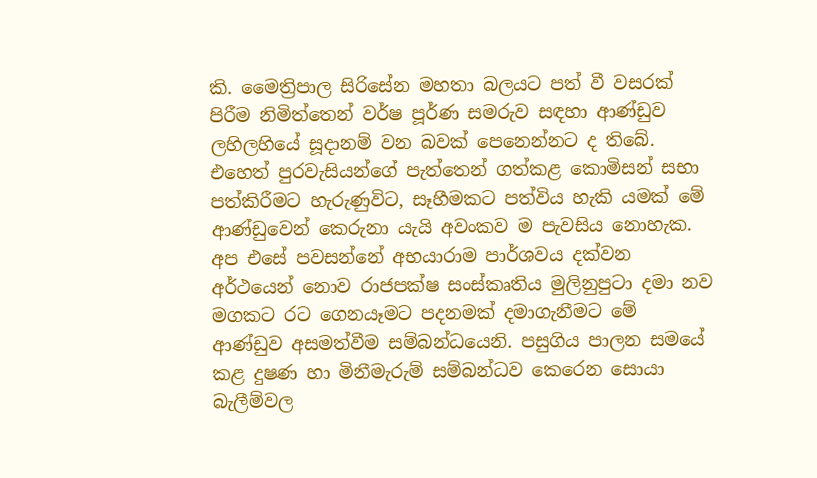කි. මෛත්‍රිපාල සිරිසේන මහතා බලයට පත් වී වසරක් පිරීම නිමිත්තෙන් වර්ෂ පූර්ණ සමරුව සඳහා ආණ්ඩුව ලහිලහියේ සූදානම් වන බවක් පෙනෙන්නට ද තිබේ. එහෙත් පුරවැසියන්ගේ පැත්තෙන් ගත්කළ කොමිසන් සභා පත්කිරීමට හැරුණුවිට, සෑහීමකට පත්විය හැකි යමක් මේ ආණ්ඩුවෙන් කෙරුනා යැයි අවංකව ම පැවසිය නොහැක. අප එසේ පවසන්නේ අභයාරාම පාර්ශවය දක්වන අර්ථයෙන් නොව රාජපක්ෂ සංස්කෘතිය මුලිනුපුටා දමා නව මගකට රට ගෙනයෑමට පදනමක් දමාගැනීමට මේ ආණ්ඩුව අසමත්වීම සම්බන්ධයෙනි. පසුගිය පාලන සමයේ කළ දුෂණ හා මිනීමැරුම් සම්බන්ධව කෙරෙන සොයා බැලීම්වල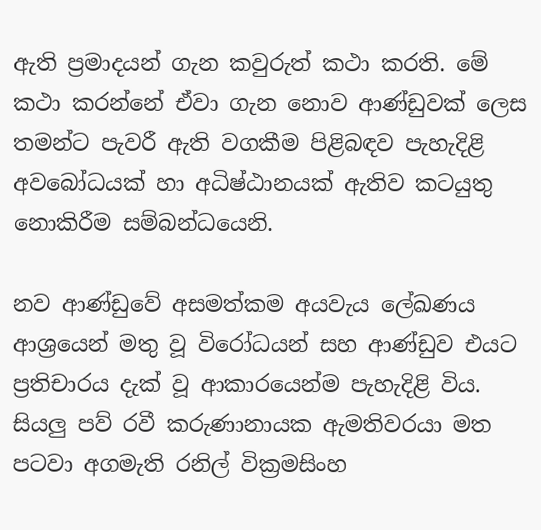ඇති ප්‍රමාදයන් ගැන කවුරුත් කථා කරති. මේ කථා කරන්නේ ඒවා ගැන නොව ආණ්ඩුවක් ලෙස තමන්ට පැවරී ඇති වගකීම පිළිබඳව පැහැදිළි අවබෝධයක් හා අධිෂ්ඨානයක් ඇතිව කටයුතු නොකිරීම සම්බන්ධයෙනි.

නව ආණ්ඩුවේ අසමත්කම අයවැය ලේඛණය ආශ්‍රයෙන් මතු වූ විරෝධයන් සහ ආණ්ඩුව එයට ප්‍රතිචාරය දැක් වූ ආකාරයෙන්ම පැහැදිළි විය. සියලු පව් රවී කරුණානායක ඇමතිවරයා මත පටවා අගමැති රනිල් වික්‍රමසිංහ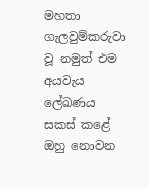මහතා ගැලවුම්කරුවා වූ නමුත් එම අයවැය ලේඛණය සකස් කළේ ඔහු නොවන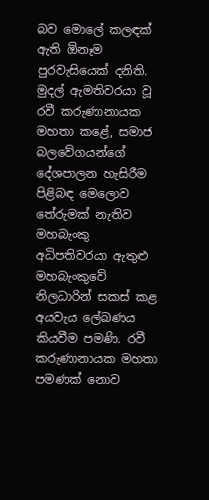බව මොලේ කලඳක් ඇති ඕනෑම පුරවැසියෙක් දනිති. මුදල් ඇමතිවරයා වූ රවී කරුණානායක මහතා කළේ, සමාජ බලවේගයන්ගේ දේශපාලන හැසිරීම පිළිබඳ මෙලොව තේරුමක් නැතිව මහබැංකු අධිපතිවරයා ඇතුළු මහබැංකුවේ නිලධාරින් සකස් කළ අයවැය ලේඛණය කියවීම පමණි. රවී කරුණානායක මහතා පමණක් නොව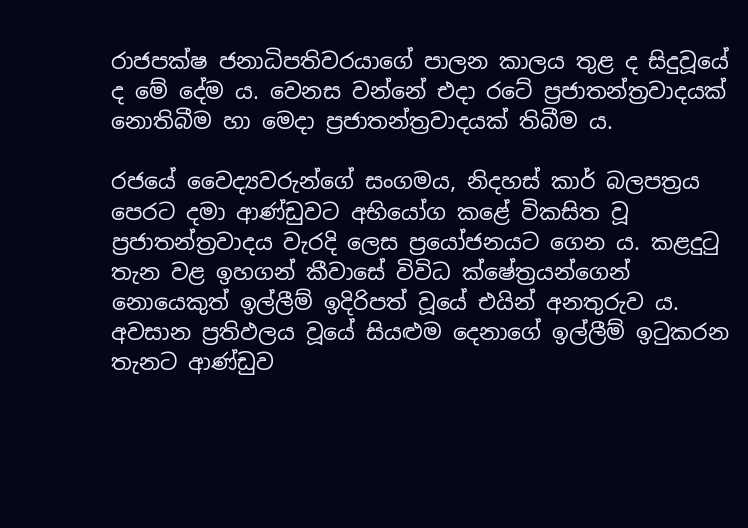රාජපක්ෂ ජනාධිපතිවරයාගේ පාලන කාලය තුළ ද සිදුවූයේ ද මේ දේම ය. වෙනස වන්නේ එදා රටේ ප්‍රජාතන්ත්‍රවාදයක් නොතිබීම හා මෙදා ප්‍රජාතන්ත්‍රවාදයක් තිබීම ය.

රජයේ වෛද්‍යවරුන්ගේ සංගමය, නිදහස් කාර් බලපත්‍රය පෙරට දමා ආණ්ඩුවට අභියෝග කළේ විකසිත වූ ප්‍රජාතන්ත්‍රවාදය වැරදි ලෙස ප්‍රයෝජනයට ගෙන ය. කළදුටු තැන වළ ඉහගන් කීවාසේ විවිධ ක්ෂේත්‍රයන්ගෙන් නොයෙකුත් ඉල්ලීම් ඉදිරිපත් වූයේ එයින් අනතුරුව ය. අවසාන ප්‍රතිඵලය වූයේ සියළුම දෙනාගේ ඉල්ලීම් ඉටුකරන තැනට ආණ්ඩුව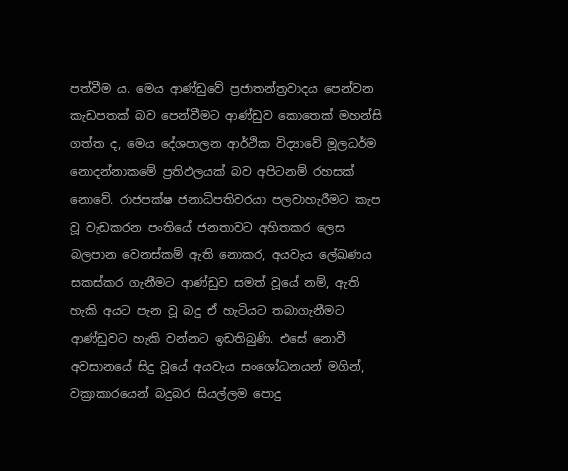පත්වීම ය. මෙය ආණ්ඩුවේ ප්‍රජාතන්ත්‍රවාදය පෙන්වන කැඩපතක් බව පෙන්වීමට ආණ්ඩුව කොතෙක් මහන්සි ගත්ත ද, මෙය දේශපාලන ආර්ථික විද්‍යාවේ මූලධර්ම නොදන්නාකමේ ප්‍රතිඵලයක් බව අපිටනම් රහසක් නොවේ. රාජපක්ෂ ජනාධිපතිවරයා පලවාහැරීමට කැප වූ වැඩකරන පංතියේ ජනතාවට අහිතකර ලෙස බලපාන වෙනස්කම් ඇති නොකර, අයවැය ලේඛණය සකස්කර ගැනීමට ආණ්ඩුව සමත් වූයේ නම්, ඇති හැකි අයට පැන වූ බදු ඒ හැටියට තබාගැනීමට ආණ්ඩුවට හැකි වන්නට ඉඩතිබුණි. එසේ නොවී අවසානයේ සිදු වූයේ අයවැය සංශෝධනයන් මගින්, වක්‍රාකාරයෙන් බදුබර සියල්ලම පොදු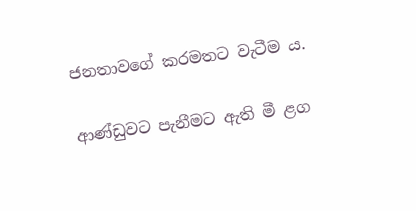ජනතාවගේ කරමතට වැටීම ය.

ආණ්ඩුවට පැනීමට ඇති මී ළග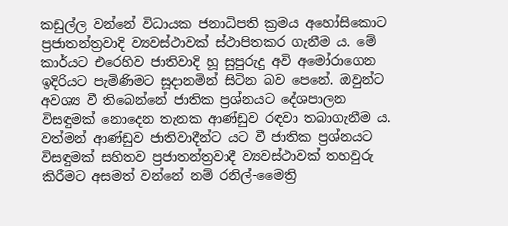කඩුල්ල වන්නේ විධායක ජනාධිපති ක්‍රමය අහෝසිකොට ප්‍රජාතන්ත්‍රවාදි ව්‍යවස්ථාවක් ස්ථාපිතකර ගැනීම ය. මේ කාර්යට එරෙහිව ජාතිවාදි හූ සුපුරුදු අවි අමෝරාගෙන ඉදිරියට පැමිණිමට සූදානමින් සිටින බව පෙනේ. ඔවුන්ට අවශ්‍ය වී තිබෙන්නේ ජාතික ප්‍රශ්නයට දේශපාලන විසඳුමක් නොදෙන තැනක ආණ්ඩුව රඳවා තබාගැනීම ය. වත්මන් ආණ්ඩුව ජාතිවාදීන්ට යට වී ජාතික ප්‍රශ්නයට විසඳුමක් සහිතව ප්‍රජාතන්ත්‍රවාදී ව්‍යවස්ථාවක් තහවුරු කිරීමට අසමත් වන්නේ නම් රනිල්-මෛත්‍රි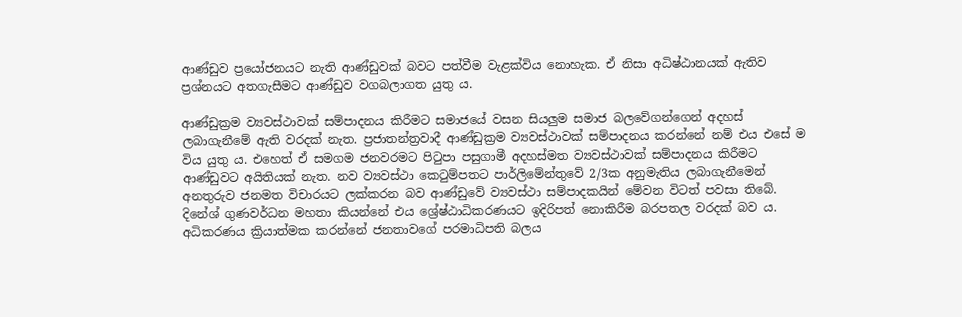ආණ්ඩුව ප්‍රයෝජනයට නැති ආණ්ඩුවක් බවට පත්වීම වැළක්විය නොහැක. ඒ නිසා අධිෂ්ඨානයක් ඇතිව ප්‍රශ්නයට අතගැසීමට ආණ්ඩුව වගබලාගත යුතු ය.

ආණ්ඩුක්‍රම ව්‍යවස්ථාවක් සම්පාදනය කිරීමට සමාජයේ වසන සියලුම සමාජ බලවේගන්ගෙන් අදහස් ලබාගැනීමේ ඇති වරදක් නැත. ප්‍රජාතන්ත්‍රවාදී ආණ්ඩුක්‍රම ව්‍යවස්ථාවක් සම්පාදනය කරන්නේ නම් එය එසේ ම විය යුතු ය. එහෙත් ඒ සමගම ජනවරමට පිටුපා පසුගාමී අදහස්මත ව්‍යවස්ථාවක් සම්පාදනය කිරීමට ආණ්ඩුවට අයිතියක් නැත. නව ව්‍යවස්ථා කෙටුම්පතට පාර්ලිමේන්තුවේ 2/3ක අනුමැතිය ලබාගැනීමෙන් අනතුරුව ජනමත විචාරයට ලක්කරන බව ආණ්ඩුවේ ව්‍යවස්ථා සම්පාදකයින් මේවන විටත් පවසා තිබේ. දිනේශ් ගුණවර්ධන මහතා කියන්නේ එය ශ්‍රේෂ්ඨාධිකරණයට ඉදිරිපත් නොකිරීම බරපතල වරදක් බව ය. අධිකරණය ක්‍රියාත්මක කරන්නේ ජනතාවගේ පරමාධිපති බලය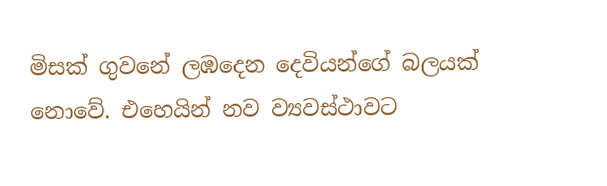මිසක් ගුවනේ ලඹදෙන දෙවියන්ගේ බලයක් නොවේ. එහෙයින් නව ව්‍යවස්ථාවට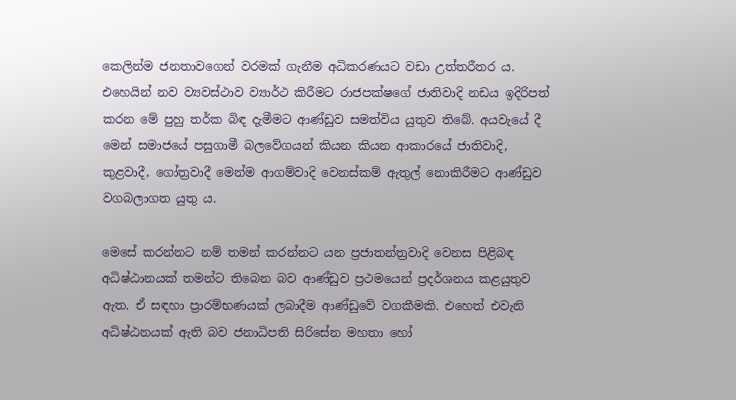කෙලින්ම ජනතාවගෙන් වරමක් ගැනීම අධිකරණයට වඩා උත්තරීතර ය. එහෙයින් නව ව්‍යවස්ථාව ව්‍යාර්ථ කිරීමට රාජපක්ෂගේ ජාතිවාදි නඩය ඉදිරිපත් කරන මේ පුහු තර්ක බිඳ දැමීමට ආණ්ඩුව සමත්විය යුතුව තිබේ. අයවැයේ දී මෙන් සමාජයේ පසුගාමී බලවේගයන් කියන කියන ආකාරයේ ජාතිවාදි, කුළවාදී, ගෝත්‍රවාදී මෙන්ම ආගම්වාදි වෙනස්කම් ඇතුල් නොකිරීමට ආණ්ඩුව වගබලාගත යුතු ය.

මෙසේ කරන්නට නම් තමන් කරන්නට යන ප්‍රජාතන්ත්‍රවාදි වෙනස පිළිබඳ අධිෂ්ඨානයක් තමන්ට තිබෙන බව ආණ්ඩුව ප්‍රථමයෙන් ප්‍රදර්ශනය කළයුතුව ඇත. ඒ සඳහා ප්‍රාරම්භණයක් ලබාදීම ආණ්ඩුවේ වගකීමකි. එහෙත් එවැනි අධිෂ්ඨනයක් ඇති බව ජනාධිපති සිරිසේන මහතා හෝ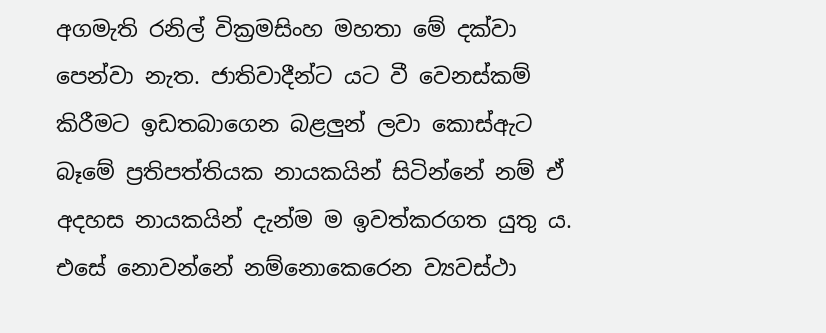අගමැති රනිල් වික්‍රමසිංහ මහතා මේ දක්වා පෙන්වා නැත. ජාතිවාදීන්ට යට වී වෙනස්කම් කිරීමට ඉඩතබාගෙන බළලුන් ලවා කොස්ඇට බෑමේ ප්‍රතිපත්තියක නායකයින් සිටින්නේ නම් ඒ අදහස නායකයින් දැන්ම ම ඉවත්කරගත යුතු ය. එසේ නොවන්නේ නම්නොකෙරෙන ව්‍යවස්ථා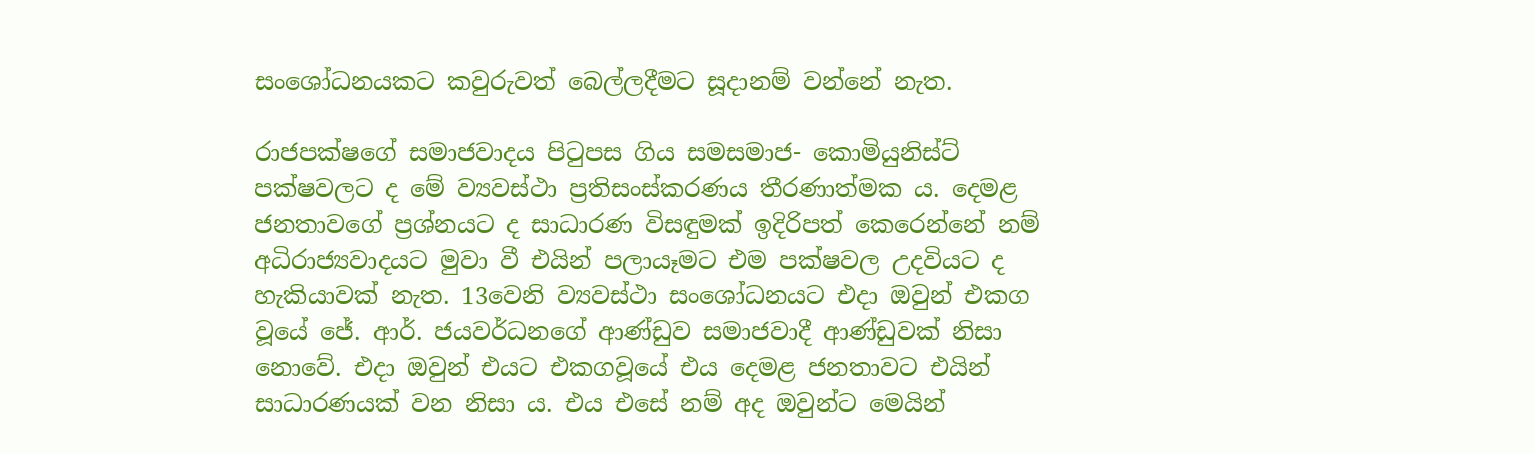සංශෝධනයකට කවුරුවත් බෙල්ලදීමට සූදානම් වන්නේ නැත.

රාජපක්ෂගේ සමාජවාදය පිටුපස ගිය සමසමාජ- කොමියුනිස්ට් පක්ෂවලට ද මේ ව්‍යවස්ථා ප්‍රතිසංස්කරණය තීරණාත්මක ය. දෙමළ ජනතාවගේ ප්‍රශ්නයට ද සාධාරණ විසඳුමක් ඉදිරිපත් කෙරෙන්නේ නම් අධිරාජ්‍යවාදයට මුවා වී එයින් පලායෑමට එම පක්ෂවල උදවියට ද හැකියාවක් නැත. 13වෙනි ව්‍යවස්ථා සංශෝධනයට එදා ඔවුන් එකග වූයේ ජේ. ආර්. ජයවර්ධනගේ ආණ්ඩුව සමාජවාදී ආණ්ඩුවක් නිසා නොවේ. එදා ඔවුන් එයට එකගවූයේ එය දෙමළ ජනතාවට එයින් සාධාරණයක් වන නිසා ය. එය එසේ නම් අද ඔවුන්ට මෙයින්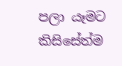පලා යෑමට කිසිසේත්ම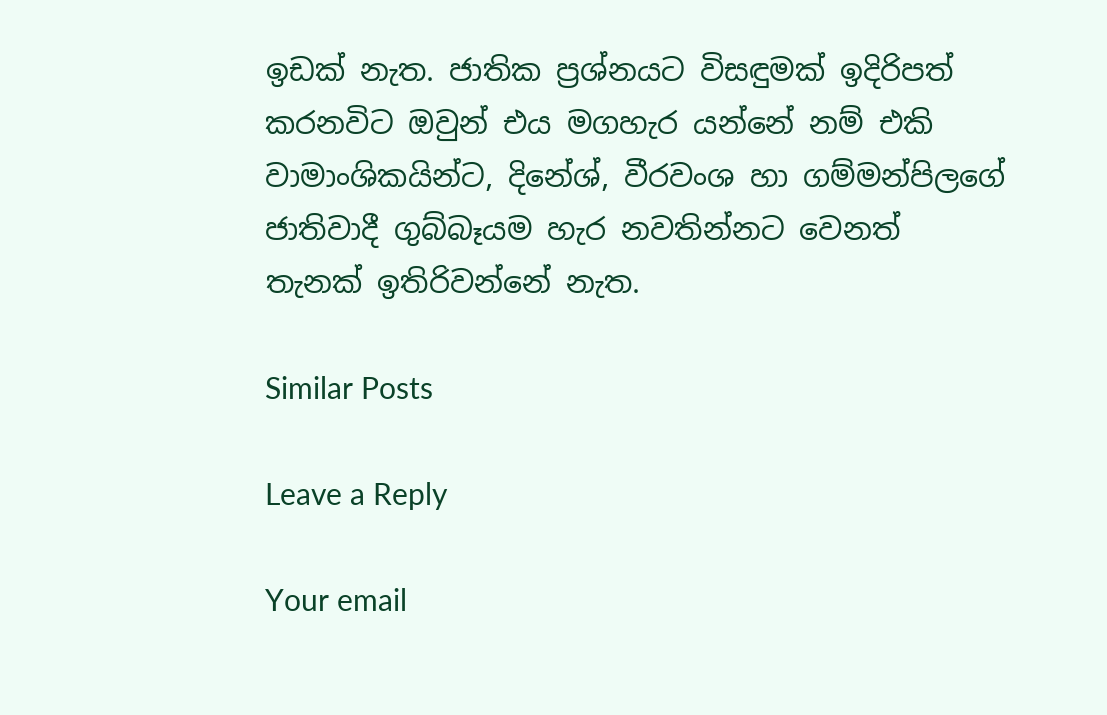ඉඩක් නැත. ජාතික ප්‍රශ්නයට විසඳුමක් ඉදිරිපත් කරනවිට ඔවුන් එය මගහැර යන්නේ නම් එකි වාමාංශිකයින්ට, දිනේශ්, වීරවංශ හා ගම්මන්පිලගේ ජාතිවාදී ගුබ්බෑයම හැර නවතින්නට වෙනත් තැනක් ඉතිරිවන්නේ නැත.

Similar Posts

Leave a Reply

Your email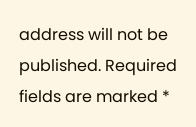address will not be published. Required fields are marked *